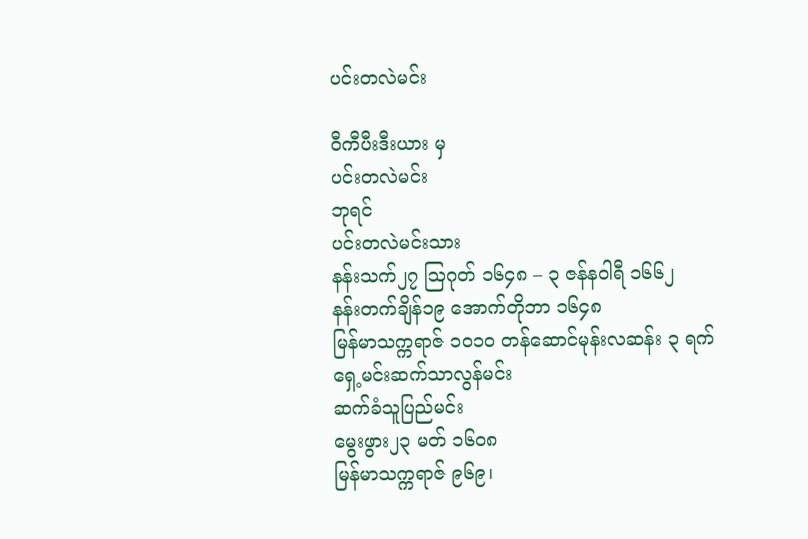ပင်းတလဲမင်း

ဝီကီပီးဒီးယား မှ
ပင်းတလဲမင်း
ဘုရင်
ပင်းတလဲမင်းသား
နန်းသက်၂၇ ဩဂုတ် ၁၆၄၈ – ၃ ဇန်နဝါရီ ၁၆၆၂
နန်းတက်ချိန်၁၉ အောက်တိုဘာ ၁၆၄၈
မြန်မာသက္ကရာဇ် ၁၀၁၀ တန်ဆောင်မုန်းလဆန်း ၃ ရက်
ရှေ့မင်းဆက်သာလွန်မင်း
ဆက်ခံသူပြည်မင်း
မွေးဖွား၂၃ မတ် ၁၆၀၈
မြန်မာသက္ကရာဇ် ၉၆၉၊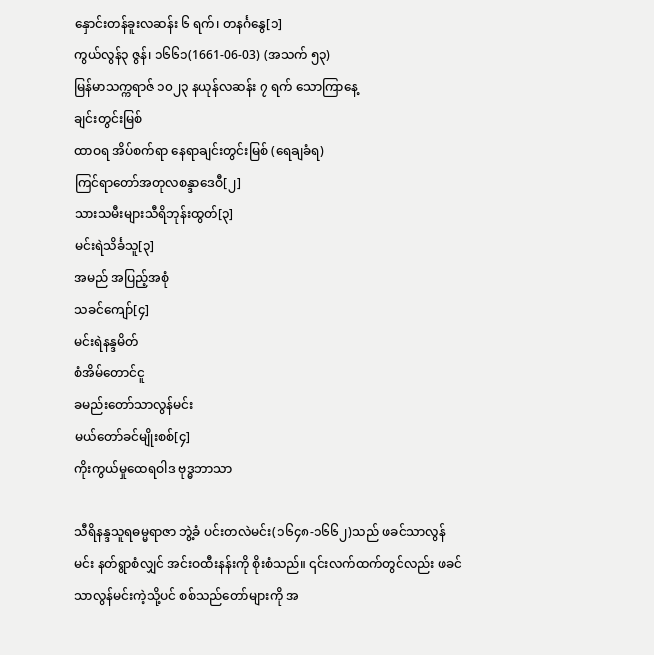နှောင်းတန်ခူးလဆန်း ၆ ရက်၊ တနင်္ဂနွေ[၁]
ကွယ်လွန်၃ ဇွန်၊ ၁၆၆၁(1661-06-03) (အသက် ၅၃)
မြန်မာသက္ကရာဇ် ၁၀၂၃ နယုန်လဆန်း ၇ ရက် သောကြာနေ့
ချင်းတွင်းမြစ်
ထာဝရ အိပ်စက်ရာ နေရာချင်းတွင်းမြစ် (ရေချခံရ)
ကြင်ရာတော်အတုလစန္ဒာဒေဝီ[၂]
သားသမီးများသီရိဘုန်းထွတ်[၃]
မင်းရဲသိင်္ခသူ[၃]
အမည် အပြည့်အစုံ
သခင်ကျော်[၄]
မင်းရဲနန္ဒမိတ်
စံအိမ်တောင်ငူ
ခမည်းတော်သာလွန်မင်း
မယ်တော်ခင်မျိုးစစ်[၄]
ကိုးကွယ်မှုထေရဝါဒ ဗုဒ္ဓဘာသာ

သီရိနန္ဒသူရဓမ္မရာဇာ ဘွဲ့ခံ ပင်းတလဲမင်း(၁၆၄၈-၁၆၆၂)သည် ဖခင်သာလွန်မင်း နတ်ရွာစံလျှင် အင်းဝထီးနန်းကို စိုးစံသည်။ ၎င်းလက်ထက်တွင်လည်း ဖခင်သာလွန်မင်းကဲ့သို့ပင် စစ်သည်တော်များကို အ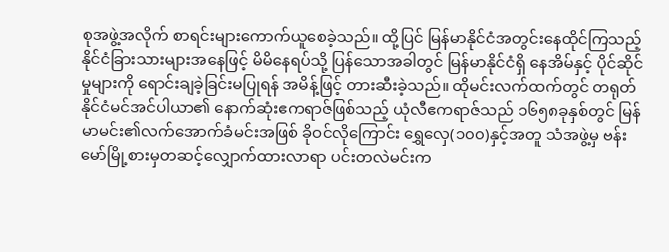စုအဖွဲ့အလိုက် စာရင်းများကောက်ယူစေခဲ့သည်။ ထို့ပြင် မြန်မာနိုင်ငံအတွင်းနေထိုင်ကြသည့် နိုင်ငံခြားသားများအနေဖြင့် မိမိနေရပ်သို့ ပြန်သောအခါတွင် မြန်မာနိုင်ငံရှိ နေအိမ်နှင့် ပိုင်ဆိုင်မှုများကို ရောင်းချခဲ့ခြင်းမပြုရန် အမိန့်ဖြင့် တားဆီးခဲ့သည်။ ထိုမင်းလက်ထက်တွင် တရုတ်နိုင်ငံမင်အင်ပါယာ၏ နောက်ဆုံးဧကရာဇ်ဖြစ်သည့် ယုံလီဧကရာဇ်သည် ၁၆၅၈ခုနှစ်တွင် မြန်မာမင်း၏လက်အောက်ခံမင်းအဖြစ် ခိုဝင်လိုကြောင်း ရွှေလှေ(၁၀၀)နှင့်အတူ သံအဖွဲ့မှ ဗန်းမော်မြို့စားမှတဆင့်လျှောက်ထားလာရာ ပင်းတလဲမင်းက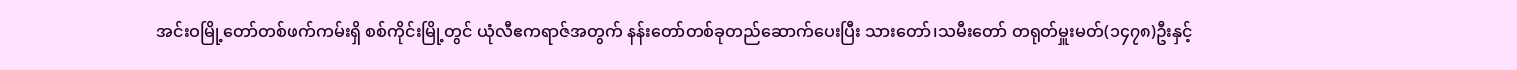အင်းဝမြို့တော်တစ်ဖက်ကမ်းရှိ စစ်ကိုင်းမြို့တွင် ယုံလီဧကရာဇ်အတွက် နန်းတော်တစ်ခုတည်ဆောက်ပေးပြီး သားတော်၊သမီးတော် တရုတ်မှူးမတ်(၁၄၇၈)ဦးနှင့်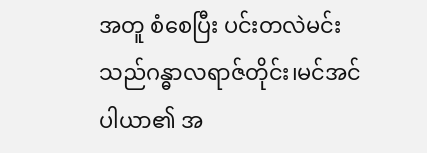အတူ စံစေပြီး ပင်းတလဲမင်းသည်ဂန္ဓာလရာဇ်တိုင်း၊မင်အင်ပါယာ၏ အ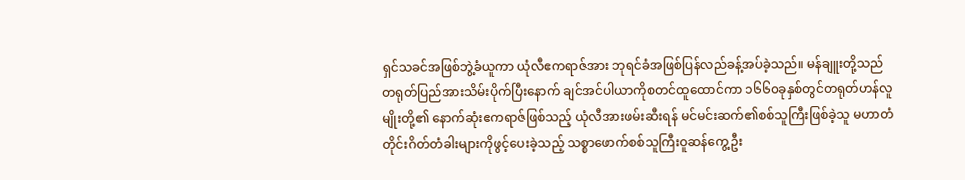ရှင်သခင်အဖြစ်ဘွဲ့ခံယူကာ ယုံလီဧကရာဇ်အား ဘုရင်ခံအဖြစ်ပြန်လည်ခန့်အပ်ခဲ့သည်။ မန်ချူးတို့သည် တရုတ်ပြည်အားသိမ်းပိုက်ပြီးနောက် ချင်အင်ပါယာကိုစတင်ထူထောင်ကာ ၁၆၆၀ခုနှစ်တွင်တရုတ်ဟန်လူမျိုးတို့၏ နောက်ဆုံးဧကရာဇ်ဖြစ်သည့် ယုံလီအားဖမ်းဆီးရန် မင်မင်းဆက်၏စစ်သူကြီးဖြစ်ခဲ့သူ မဟာတံတိုင်းဂိတ်တံခါးများကိုဖွင့်ပေးခဲ့သည့် သစ္စာဖောက်စစ်သူကြီးဝူဆန်ကွေ့ဦး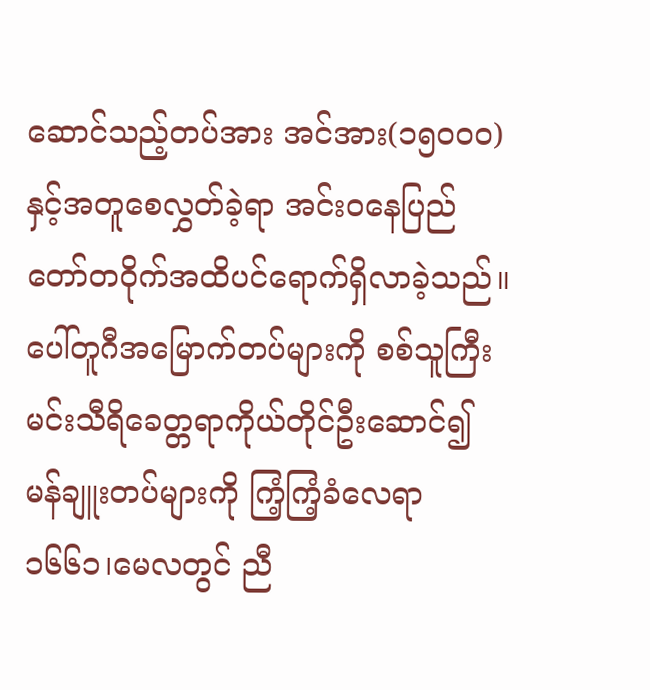ဆောင်သည့်တပ်အား အင်အား(၁၅၀၀၀)နှင့်အတူစေလွှတ်ခဲ့ရာ အင်းဝနေပြည်တော်တဝိုက်အထိပင်ရောက်ရှိလာခဲ့သည်။ ပေါ်တူဂီအမြောက်တပ်များကို စစ်သူကြီးမင်းသီရိခေတ္တရာကိုယ်တိုင်ဦးဆောင်၍ မန်ချူးတပ်များကို ကြံ့ကြံ့ခံလေရာ ၁၆၆၁၊မေလတွင် ညီ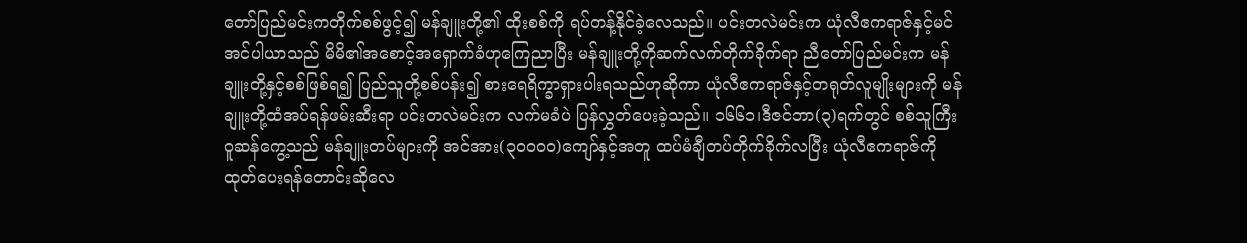တော်ပြည်မင်းကတိုက်စစ်ဖွင့်၍ မန်ချူးတို့၏ ထိုးစစ်ကို ရပ်တန့်နိုင်ခဲ့လေသည်။ ပင်းတလဲမင်းက ယုံလီဧကရာဇ်နှင့်မင်အင်ပါယာသည် မိမိ၏အစောင့်အရှောက်ခံဟုကြေညာပြီး မန်ချူးတို့ကိုဆက်လက်တိုက်ခိုက်ရာ ညီတော်ပြည်မင်းက မန်ချူးတို့နှင့်စစ်ဖြစ်ရ၍ ပြည်သူတို့စစ်ပန်း၍ စားရေရိက္ခာရှားပါးရသည်ဟုဆိုကာ ယုံလီဧကရာဇ်နှင့်တရုတ်လူမျိုးများကို မန်ချူးတို့ထံအပ်ရန်ဖမ်းဆီးရာ ပင်းတလဲမင်းက လက်မခံပဲ ပြန်လွှတ်ပေးခဲ့သည်။ ၁၆၆၁၊ဒီဇင်ဘာ(၃)ရက်တွင် စစ်သူကြီး ဝူဆန်ကွေ့သည် မန်ချူးတပ်များကို အင်အား(၃၀၀၀၀)ကျော်နှင့်အတူ ထပ်မံချီတပ်တိုက်ခိုက်လပြီး ယုံလီဧကရာဇ်ကိုထုတ်ပေးရန်တောင်းဆိုလေ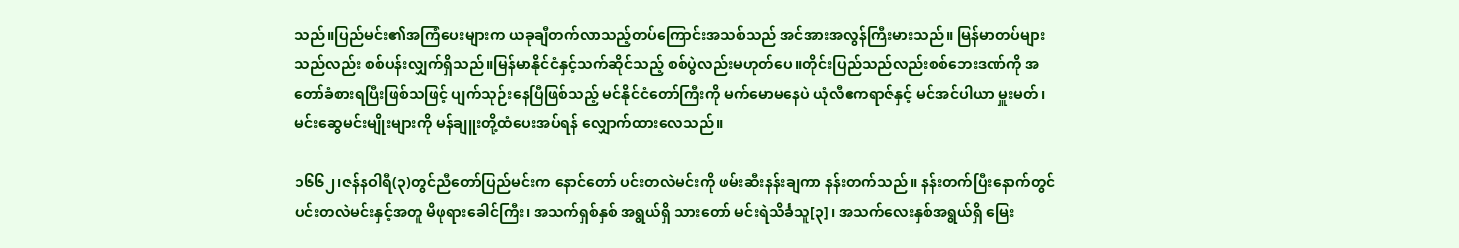သည်။ပြည်မင်း၏အကြံပေးများက ယခုချီတက်လာသည့်တပ်ကြောင်းအသစ်သည် အင်အားအလွန်ကြီးမားသည်။ မြန်မာတပ်များသည်လည်း စစ်ပန်းလျှက်ရှိသည်။မြန်မာနိုင်ငံနှင့်သက်ဆိုင်သည့် စစ်ပွဲလည်းမဟုတ်ပေ။တိုင်းပြည်သည်လည်းစစ်ဘေးဒဏ်ကို အတော်ခံစားရပြီးဖြစ်သဖြင့် ပျက်သုဉ်းနေပြီဖြစ်သည့် မင်နိုင်ငံတော်ကြီးကို မက်မောမနေပဲ ယုံလီဧကရာဇ်နှင့် မင်အင်ပါယာ မှူးမတ်၊မင်းဆွေမင်းမျိုးများကို မန်ချူးတို့ထံပေးအပ်ရန် လျှောက်ထားလေသည်။

၁၆၆၂၊ဇန်နဝါရီ(၃)တွင်ညီတော်ပြည်မင်းက နောင်တော် ပင်းတလဲမင်းကို ဖမ်းဆီးနန်းချကာ နန်းတက်သည်။ နန်းတက်ပြီးနောက်တွင် ပင်းတလဲမင်းနှင့်အတူ မိဖုရားခေါင်ကြီး၊ အသက်ရှစ်နှစ် အရွယ်ရှိ သားတော် မင်းရဲသိင်္ခသူ[၃]၊ အသက်လေးနှစ်အရွယ်ရှိ မြေး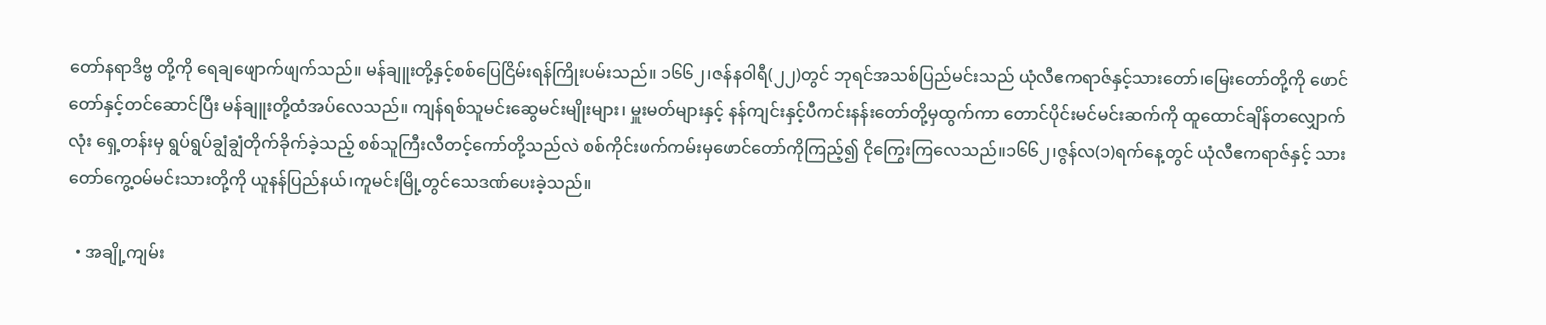တော်နရာဒိဗ္ဗ တို့ကို ရေချဖျောက်ဖျက်သည်။ မန်ချူးတို့နှင့်စစ်ပြေငြိမ်းရန်ကြိုးပမ်းသည်။ ၁၆၆၂၊ဇန်နဝါရီ(၂၂)တွင် ဘုရင်အသစ်ပြည်မင်းသည် ယုံလီဧကရာဇ်နှင့်သားတော်၊မြေးတော်တို့ကို ဖောင်တော်နှင့်တင်ဆောင်ပြီး မန်ချူးတို့ထံအပ်လေသည်။ ကျန်ရစ်သူမင်းဆွေမင်းမျိုးများ၊ မှူးမတ်များနှင့် နန်ကျင်းနှင့်ပီကင်းနန်းတော်တို့မှထွက်ကာ တောင်ပိုင်းမင်မင်းဆက်ကို ထူထောင်ချိန်တလျှောက်လုံး ရှေ့တန်းမှ ရွပ်ရွပ်ချွံချွံတိုက်ခိုက်ခဲ့သည့် စစ်သူကြီးလီတင့်ကော်တို့သည်လဲ စစ်ကိုင်းဖက်ကမ်းမှဖောင်တော်ကိုကြည့်၍ ငိုကြွေးကြလေသည်။၁၆၆၂၊ဇွန်လ(၁)ရက်နေ့တွင် ယုံလီဧကရာဇ်နှင့် သားတော်ကွေ့ဝမ်မင်းသားတို့ကို ယူနန်ပြည်နယ်၊ကူမင်းမြို့တွင်သေဒဏ်ပေးခဲ့သည်။

  • အချို့ကျမ်း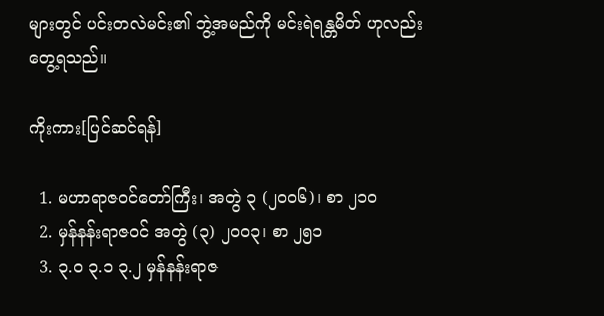များတွင် ပင်းတလဲမင်း၏ ဘွဲ့အမည်ကို မင်းရဲရန္တမိတ် ဟုလည်းတွေ့ရသည်။

ကိုးကား[ပြင်ဆင်ရန်]

  1. မဟာရာဇဝင်တော်ကြီး၊ အတွဲ ၃ (၂၀၀၆)၊ စာ ၂၁၀
  2. မှန်နန်းရာဇဝင် အတွဲ (၃) ၂၀၀၃၊ စာ ၂၅၁
  3. ၃.၀ ၃.၁ ၃.၂ မှန်နန်းရာဇ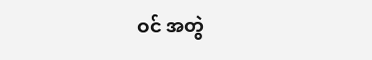ဝင် အတွဲ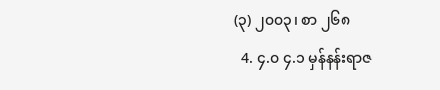(၃) ၂၀၀၃၊ စာ ၂၆၈
  4. ၄.၀ ၄.၁ မှန်နန်းရာဇ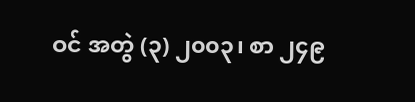ဝင် အတွဲ (၃) ၂၀၀၃၊ စာ ၂၄၉